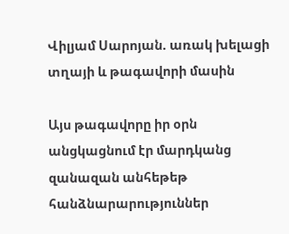Վիլյամ Սարոյան. առակ խելացի տղայի և թագավորի մասին

Այս թագավորը իր օրն անցկացնում էր մարդկանց զանազան անհեթեթ հանձնարարություններ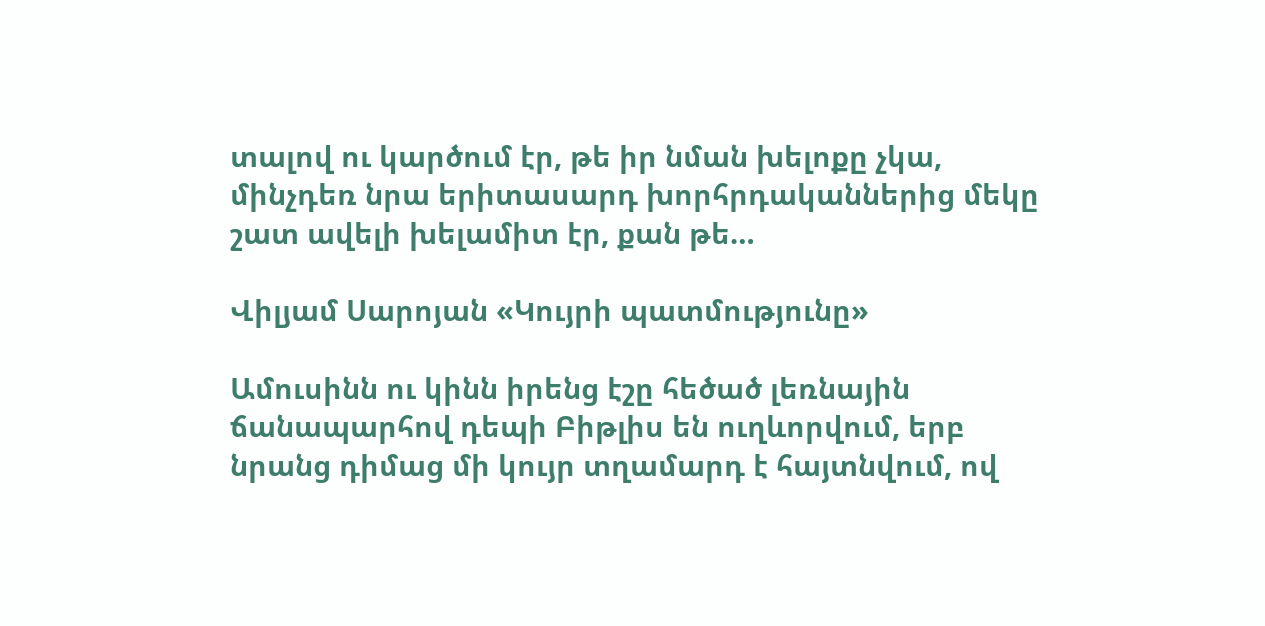տալով ու կարծում էր, թե իր նման խելոքը չկա, մինչդեռ նրա երիտասարդ խորհրդականներից մեկը շատ ավելի խելամիտ էր, քան թե…

Վիլյամ Սարոյան «Կույրի պատմությունը»

Ամուսինն ու կինն իրենց էշը հեծած լեռնային ճանապարհով դեպի Բիթլիս են ուղևորվում, երբ նրանց դիմաց մի կույր տղամարդ է հայտնվում, ով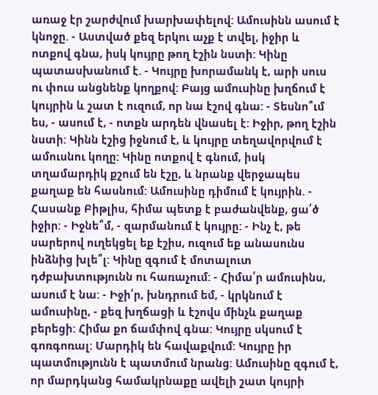առաջ էր շարժվում խարխափելով: Ամուսինն ասում է կնոջը. - Աստված քեզ երկու աչք է տվել, իջիր և ոտքով գնա, իսկ կույրը թող էշին նստի: Կինը պատասխանում է. - Կույրը խորամանկ է, արի սուս ու փուս անցնենք կողքով: Բայց ամուսինը խղճում է կույրին և շատ է ուզում, որ նա էշով գնա: - Տեսնո՞ւմ ես, - ասում է, - ոտքն արդեն վնասել է: Իջիր, թող էշին նստի: Կինն էշից իջնում է, և կույրը տեղավորվում է ամուսնու կողը: Կինը ոտքով է գնում, իսկ տղամարդիկ քշում են էշը, և նրանք վերջապես քաղաք են հասնում: Ամուսինը դիմում է կույրին. - Հասանք Բիթլիս, հիմա պետք է բաժանվենք, ցա՛ծ իջիր: - Իջնե՞մ, - զարմանում է կույրը: - Ինչ է, թե սարերով ուղեկցել եք էշիս, ուզում եք անասունս ինձնից խլե՞լ: Կինը զգում է մոտալուտ դժբախտությունն ու հառաչում: - Հիմա՛ր ամուսինս, ասում է նա: - Իջի՛ր, խնդրում եմ, - կրկնում է ամուսինը, - քեզ խղճացի և էշովս մինչև քաղաք բերեցի: Հիմա քո ճամփով գնա: Կույրը սկսում է գոռգոռալ: Մարդիկ են հավաքվում: Կույրը իր պատմությունն է պատմում նրանց: Ամուսինը զգում է, որ մարդկանց համակրնաքը ավելի շատ կույրի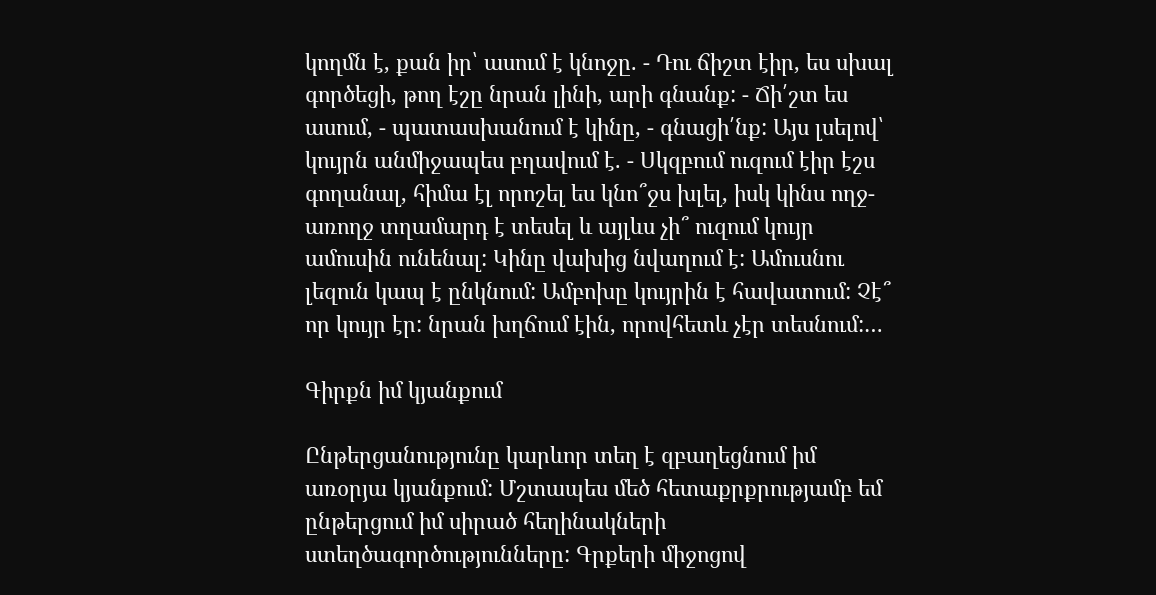կողմն է, քան իր՝ ասում է կնոջը. - Դու ճիշտ էիր, ես սխալ գործեցի, թող էշը նրան լինի, արի գնանք: - Ճի՛շտ ես ասում, - պատասխանում է կինը, - գնացի՛նք: Այս լսելով՝ կույրն անմիջապես բղավում է. - Սկզբում ուզում էիր էշս գողանալ, հիմա էլ որոշել ես կնո՞ջս խլել, իսկ կինս ողջ-առողջ տղամարդ է տեսել և այլևս չի՞ ուզում կույր ամուսին ունենալ: Կինը վախից նվաղում է: Ամուսնու լեզուն կապ է ընկնում: Ամբոխը կույրին է հավատում: Չէ՞ որ կույր էր: նրան խղճում էին, որովհետև չէր տեսնում:…

Գիրքն իմ կյանքում

Ընթերցանությունը կարևոր տեղ է զբաղեցնում իմ առօրյա կյանքում: Մշտապես մեծ հետաքրքրությամբ եմ ընթերցում իմ սիրած հեղինակների ստեղծագործությունները: Գրքերի միջոցով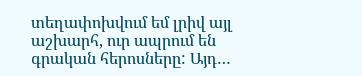տեղափոխվում եմ լրիվ այլ աշխարհ, ուր ապրում են գրական հերոսները: Այդ…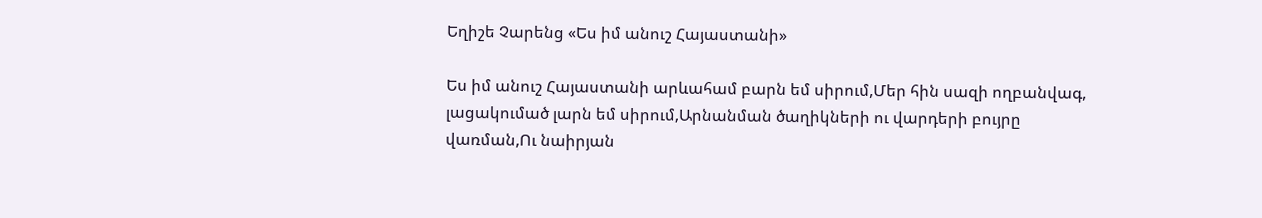Եղիշե Չարենց «Ես իմ անուշ Հայաստանի»

Ես իմ անուշ Հայաստանի արևահամ բարն եմ սիրում,Մեր հին սազի ողբանվագ, լացակումած լարն եմ սիրում,Արնանման ծաղիկների ու վարդերի բույրը վառման,Ու նաիրյան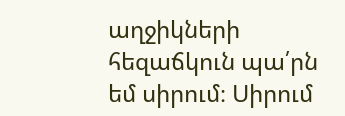աղջիկների հեզաճկուն պա՛րն եմ սիրում։ Սիրում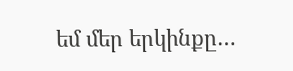եմ մեր երկինքը…